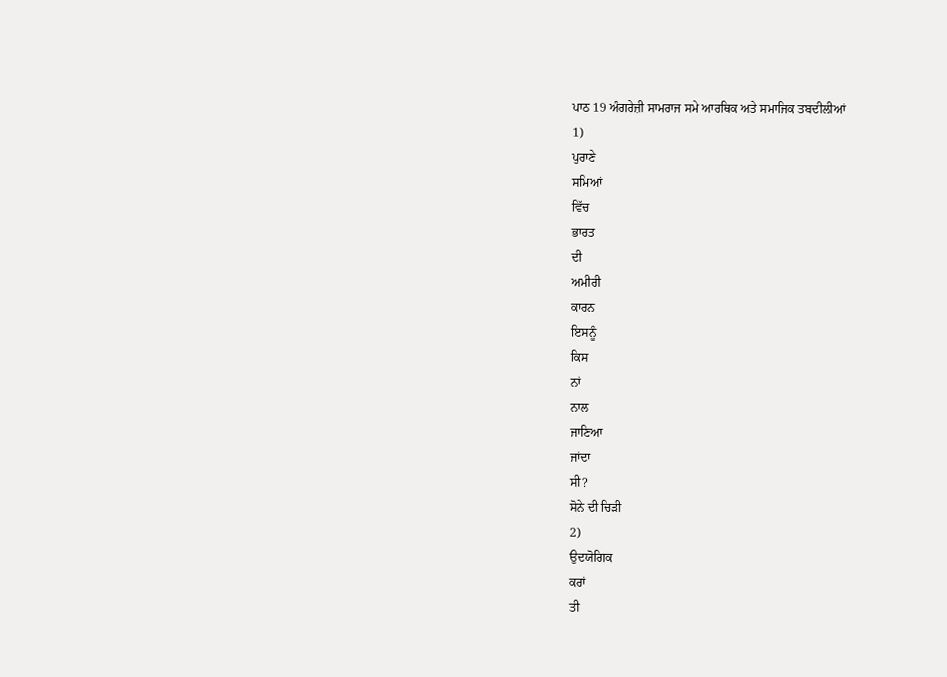ਪਾਠ 19 ਅੰਗਰੇਜ਼ੀ ਸਾਮਰਾਜ ਸਮੇ ਆਰਥਿਕ ਅਤੇ ਸਮਾਜਿਕ ਤਬਦੀਲੀਆਂ
1)
ਪੁਰਾਣੇ
ਸਮਿਆਂ
ਵਿੱਚ
ਭਾਰਤ
ਦੀ
ਅਮੀਰੀ
ਕਾਰਨ
ਇਸਨੂੰ
ਕਿਸ
ਨਾਂ
ਨਾਲ
ਜਾਣਿਆ
ਜਾਂਦਾ
ਸੀ?
ਸੋਨੇ ਦੀ ਚਿੜੀ
2)
ਉਦਯੋਗਿਕ
ਕਰਾਂ
ਤੀ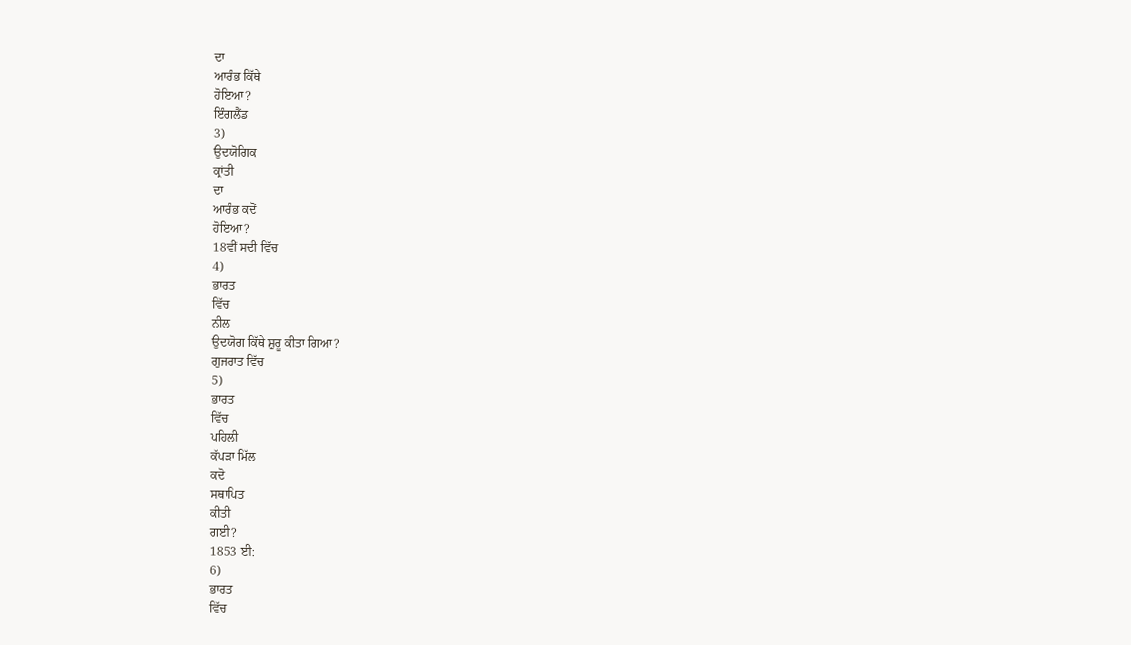ਦਾ
ਆਰੰਭ ਕਿੱਥੇ
ਹੋਇਆ?
ਇੰਗਲੈਂਡ
3)
ਉਦਯੋਗਿਕ
ਕ੍ਰਾਂਤੀ
ਦਾ
ਆਰੰਭ ਕਦੋਂ
ਹੋਇਆ?
18ਵੀਂ ਸਦੀ ਵਿੱਚ
4)
ਭਾਰਤ
ਵਿੱਚ
ਨੀਲ
ਉਦਯੋਗ ਕਿੱਥੇ ਸ਼ੁਰੂ ਕੀਤਾ ਗਿਆ?
ਗੁਜਰਾਤ ਵਿੱਚ
5)
ਭਾਰਤ
ਵਿੱਚ
ਪਹਿਲੀ
ਕੱਪੜਾ ਮਿੱਲ
ਕਦੋ
ਸਥਾਪਿਤ
ਕੀਤੀ
ਗਈ?
1853 ਈ:
6)
ਭਾਰਤ
ਵਿੱਚ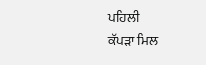ਪਹਿਲੀ
ਕੱਪੜਾ ਮਿਲ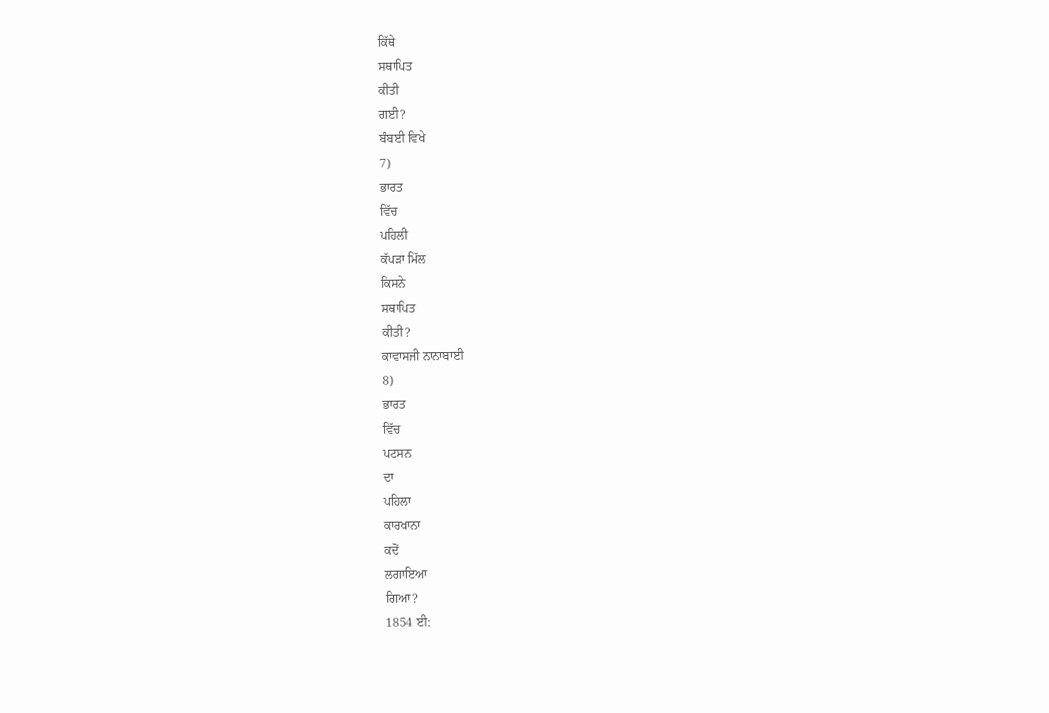ਕਿੱਥੇ
ਸਥਾਪਿਤ
ਕੀਤੀ
ਗਈ?
ਬੰਬਈ ਵਿਖੇ
7)
ਭਾਰਤ
ਵਿੱਚ
ਪਹਿਲੀ
ਕੱਪੜਾ ਮਿੱਲ
ਕਿਸਨੇ
ਸਥਾਪਿਤ
ਕੀਤੀ?
ਕਾਵਾਸਜੀ ਨਾਨਾਬਾਈ
8)
ਭਾਰਤ
ਵਿੱਚ
ਪਟਸਨ
ਦਾ
ਪਹਿਲਾ
ਕਾਰਖਾਨਾ
ਕਦੋਂ
ਲਗਾਇਆ
ਗਿਆ?
1854 ਈ: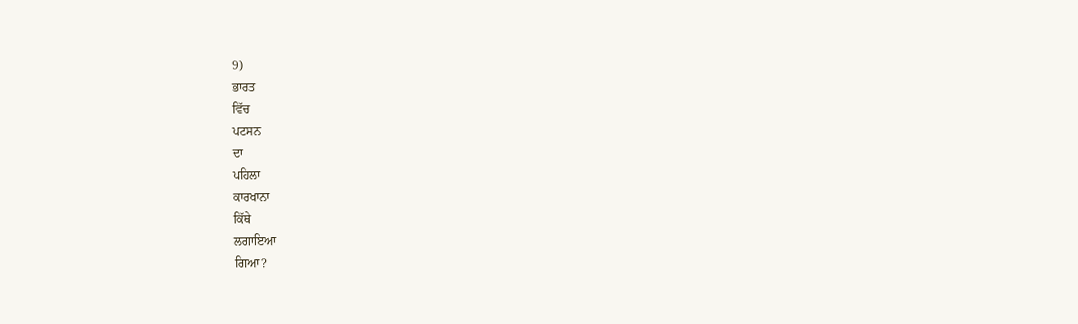9)
ਭਾਰਤ
ਵਿੱਚ
ਪਟਸਨ
ਦਾ
ਪਹਿਲਾ
ਕਾਰਖਾਨਾ
ਕਿੱਥੇ
ਲਗਾਇਆ
ਗਿਆ?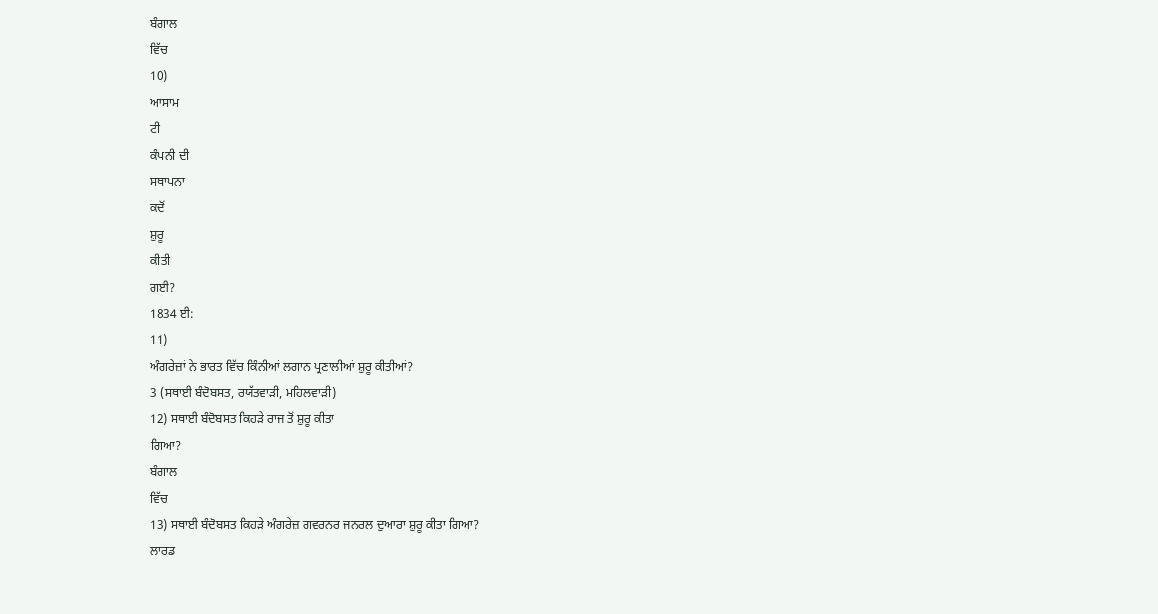ਬੰਗਾਲ
ਵਿੱਚ
10)
ਆਸਾਮ
ਟੀ
ਕੰਪਨੀ ਦੀ
ਸਥਾਪਨਾ
ਕਦੋਂ
ਸ਼ੁਰੂ
ਕੀਤੀ
ਗਈ?
1834 ਈ:
11)
ਅੰਗਰੇਜ਼ਾਂ ਨੇ ਭਾਰਤ ਵਿੱਚ ਕਿੰਨੀਆਂ ਲਗਾਨ ਪ੍ਰਣਾਲੀਆਂ ਸ਼ੁਰੂ ਕੀਤੀਆਂ?
3 (ਸਥਾਈ ਬੰਦੋਬਸਤ, ਰਯੱਤਵਾੜੀ, ਮਹਿਲਵਾੜੀ)
12) ਸਥਾਈ ਬੰਦੋਬਸਤ ਕਿਹੜੇ ਰਾਜ ਤੋਂ ਸ਼ੁਰੂ ਕੀਤਾ
ਗਿਆ?
ਬੰਗਾਲ
ਵਿੱਚ
13) ਸਥਾਈ ਬੰਦੋਬਸਤ ਕਿਹੜੇ ਅੰਗਰੇਜ਼ ਗਵਰਨਰ ਜਨਰਲ ਦੁਆਰਾ ਸ਼ੁਰੂ ਕੀਤਾ ਗਿਆ?
ਲਾਰਡ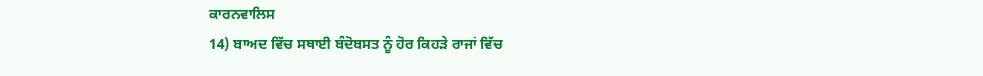ਕਾਰਨਵਾਲਿਸ
14) ਬਾਅਦ ਵਿੱਚ ਸਥਾਈ ਬੰਦੋਬਸਤ ਨੂੰ ਹੋਰ ਕਿਹੜੇ ਰਾਜਾਂ ਵਿੱਚ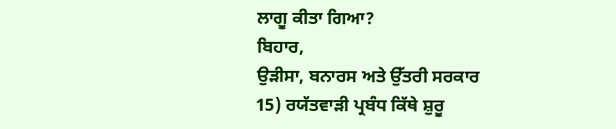ਲਾਗੂ ਕੀਤਾ ਗਿਆ?
ਬਿਹਾਰ,
ਉੜੀਸਾ, ਬਨਾਰਸ ਅਤੇ ਉੱਤਰੀ ਸਰਕਾਰ
15) ਰਯੱਤਵਾੜੀ ਪ੍ਰਬੰਧ ਕਿੱਥੇ ਸ਼ੁਰੂ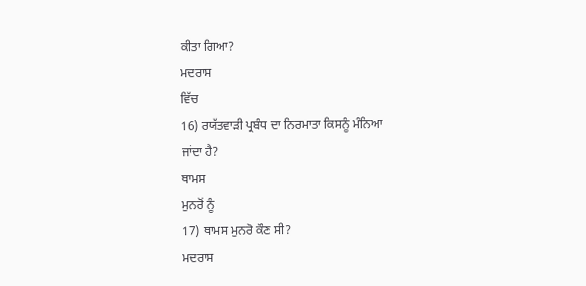ਕੀਤਾ ਗਿਆ?
ਮਦਰਾਸ
ਵਿੱਚ
16) ਰਯੱਤਵਾੜੀ ਪ੍ਰਬੰਧ ਦਾ ਨਿਰਮਾਤਾ ਕਿਸਨੂੰ ਮੰਨਿਆ
ਜਾਂਦਾ ਹੈ?
ਥਾਮਸ
ਮੁਨਰੋਂ ਨੂੰ
17) ਥਾਮਸ ਮੁਨਰੋ ਕੌਣ ਸੀ?
ਮਦਰਾਸ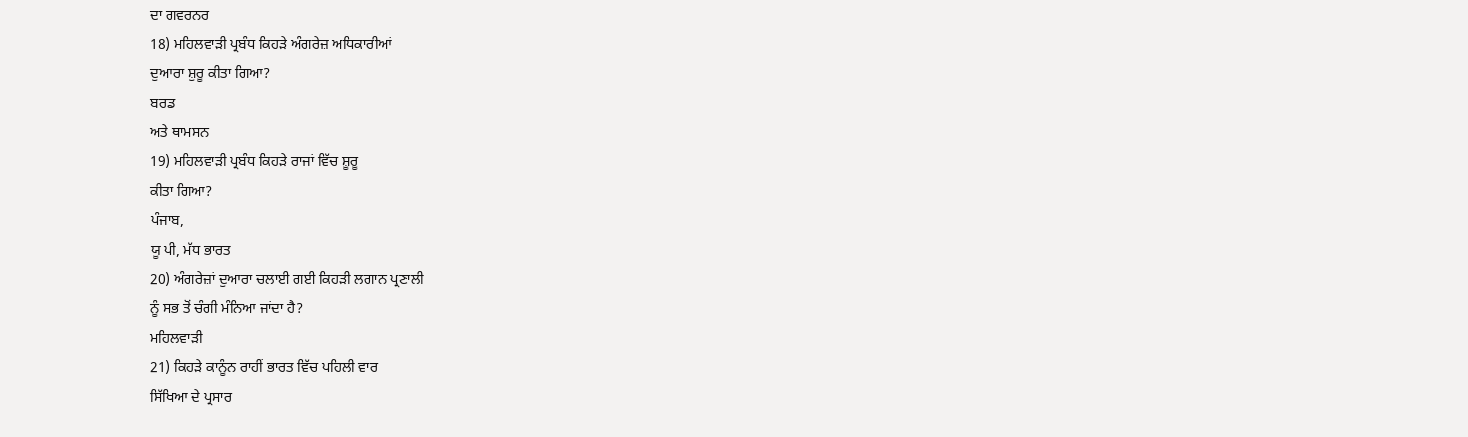ਦਾ ਗਵਰਨਰ
18) ਮਹਿਲਵਾੜੀ ਪ੍ਰਬੰਧ ਕਿਹੜੇ ਅੰਗਰੇਜ਼ ਅਧਿਕਾਰੀਆਂ
ਦੁਆਰਾ ਸ਼ੁਰੂ ਕੀਤਾ ਗਿਆ?
ਬਰਡ
ਅਤੇ ਥਾਮਸਨ
19) ਮਹਿਲਵਾੜੀ ਪ੍ਰਬੰਧ ਕਿਹੜੇ ਰਾਜਾਂ ਵਿੱਚ ਸ਼ੂਰੂ
ਕੀਤਾ ਗਿਆ?
ਪੰਜਾਬ,
ਯੂ ਪੀ, ਮੱਧ ਭਾਰਤ
20) ਅੰਗਰੇਜ਼ਾਂ ਦੁਆਰਾ ਚਲਾਈ ਗਈ ਕਿਹੜੀ ਲਗਾਨ ਪ੍ਰਣਾਲੀ
ਨੂੰ ਸਭ ਤੋਂ ਚੰਗੀ ਮੰਨਿਆ ਜਾਂਦਾ ਹੈ?
ਮਹਿਲਵਾੜੀ
21) ਕਿਹੜੇ ਕਾਨੂੰਨ ਰਾਹੀਂ ਭਾਰਤ ਵਿੱਚ ਪਹਿਲੀ ਵਾਰ
ਸਿੱਖਿਆ ਦੇ ਪ੍ਰਸਾਰ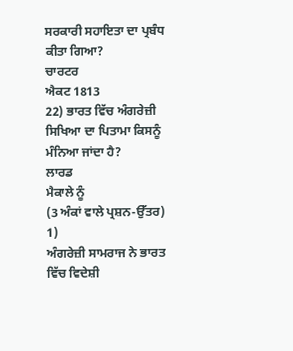ਸਰਕਾਰੀ ਸਹਾਇਤਾ ਦਾ ਪ੍ਰਬੰਧ ਕੀਤਾ ਗਿਆ?
ਚਾਰਟਰ
ਐਕਟ 1813
22) ਭਾਰਤ ਵਿੱਚ ਅੰਗਰੇਜ਼ੀ ਸਿਖਿਆ ਦਾ ਪਿਤਾਮਾ ਕਿਸਨੂੰ
ਮੰਨਿਆ ਜਾਂਦਾ ਹੈ?
ਲਾਰਡ
ਮੈਕਾਲੇ ਨੂੰ
(3 ਅੰਕਾਂ ਵਾਲੇ ਪ੍ਰਸ਼ਨ-ਉੱਤਰ)
1)
ਅੰਗਰੇਜ਼ੀ ਸਾਮਰਾਜ ਨੇ ਭਾਰਤ ਵਿੱਚ ਵਿਦੇਸ਼ੀ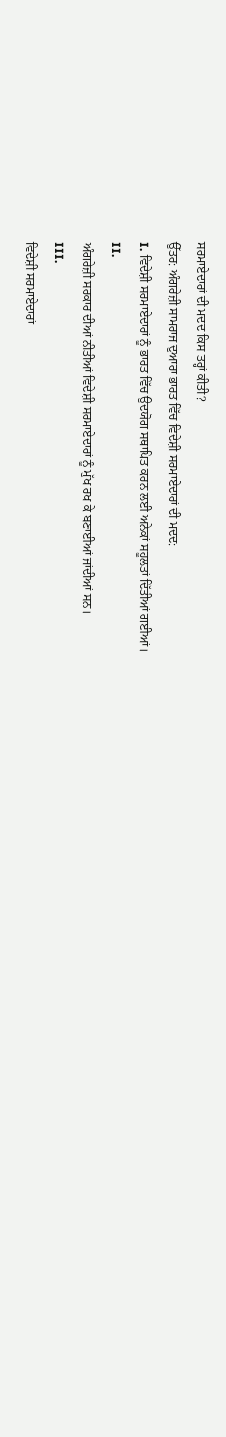ਸਰਮਾਏਦਾਰਾਂ ਦੀ ਮਦਦ ਕਿਸ ਤਰ੍ਹਾਂ ਕੀਤੀ?
ਉੱਤਰ: ਅੰਗਰੇਜ਼ੀ ਸਾਮਰਾਜ ਦੁਆਰਾ ਭਾਰਤ ਵਿੱਚ ਵਿਦੇਸ਼ੀ ਸਰਮਾਏਦਾਰਾਂ ਦੀ ਮਦਦ:
I. ਵਿਦੇਸ਼ੀ ਸਰਮਾਏਦਾਰਾਂ ਨੂੰ ਭਾਰਤ ਵਿੱਚ ਉਦਯੋਗ ਸਥਾਪਿਤ ਕਰਨ ਲਈ ਅਨੇਕਾਂ ਸਹੂਲਤਾਂ ਦਿੱਤੀਆਂ ਗਈਆਂ।
II.
ਅੰਗਰੇਜ਼ੀ ਸਰਕਾਰ ਦੀਆਂ ਨੀਤੀਆਂ ਵਿਦੇਸ਼ੀ ਸਰਮਾਏਦਾਰਾਂ ਨੂੰ ਮੁੱਖ ਰਖ ਕੇ ਬਣਾਈਆਂ ਜਾਂਦੀਆਂ ਸਨ।
III.
ਵਿਦੇਸ਼ੀ ਸਰਮਾਏਦਾਰਾਂ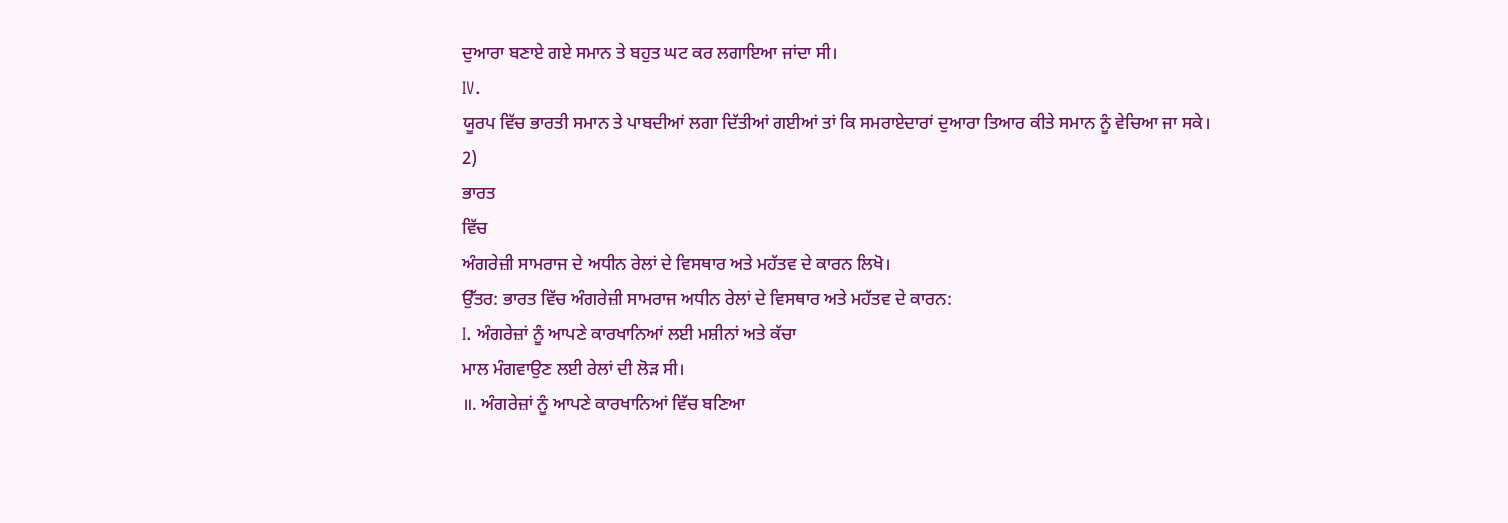ਦੁਆਰਾ ਬਣਾਏ ਗਏ ਸਮਾਨ ਤੇ ਬਹੁਤ ਘਟ ਕਰ ਲਗਾਇਆ ਜਾਂਦਾ ਸੀ।
IV.
ਯੂਰਪ ਵਿੱਚ ਭਾਰਤੀ ਸਮਾਨ ਤੇ ਪਾਬਦੀਆਂ ਲਗਾ ਦਿੱਤੀਆਂ ਗਈਆਂ ਤਾਂ ਕਿ ਸਮਰਾਏਦਾਰਾਂ ਦੁਆਰਾ ਤਿਆਰ ਕੀਤੇ ਸਮਾਨ ਨੂੰ ਵੇਚਿਆ ਜਾ ਸਕੇ।
2)
ਭਾਰਤ
ਵਿੱਚ
ਅੰਗਰੇਜ਼ੀ ਸਾਮਰਾਜ ਦੇ ਅਧੀਨ ਰੇਲਾਂ ਦੇ ਵਿਸਥਾਰ ਅਤੇ ਮਹੱਤਵ ਦੇ ਕਾਰਨ ਲਿਖੋ।
ਉੱਤਰ: ਭਾਰਤ ਵਿੱਚ ਅੰਗਰੇਜ਼ੀ ਸਾਮਰਾਜ ਅਧੀਨ ਰੇਲਾਂ ਦੇ ਵਿਸਥਾਰ ਅਤੇ ਮਹੱਤਵ ਦੇ ਕਾਰਨ:
I. ਅੰਗਰੇਜ਼ਾਂ ਨੂੰ ਆਪਣੇ ਕਾਰਖਾਨਿਆਂ ਲਈ ਮਸ਼ੀਨਾਂ ਅਤੇ ਕੱਚਾ
ਮਾਲ ਮੰਗਵਾਉਣ ਲਈ ਰੇਲਾਂ ਦੀ ਲੋੜ ਸੀ।
॥. ਅੰਗਰੇਜ਼ਾਂ ਨੂੰ ਆਪਣੇ ਕਾਰਖਾਨਿਆਂ ਵਿੱਚ ਬਣਿਆ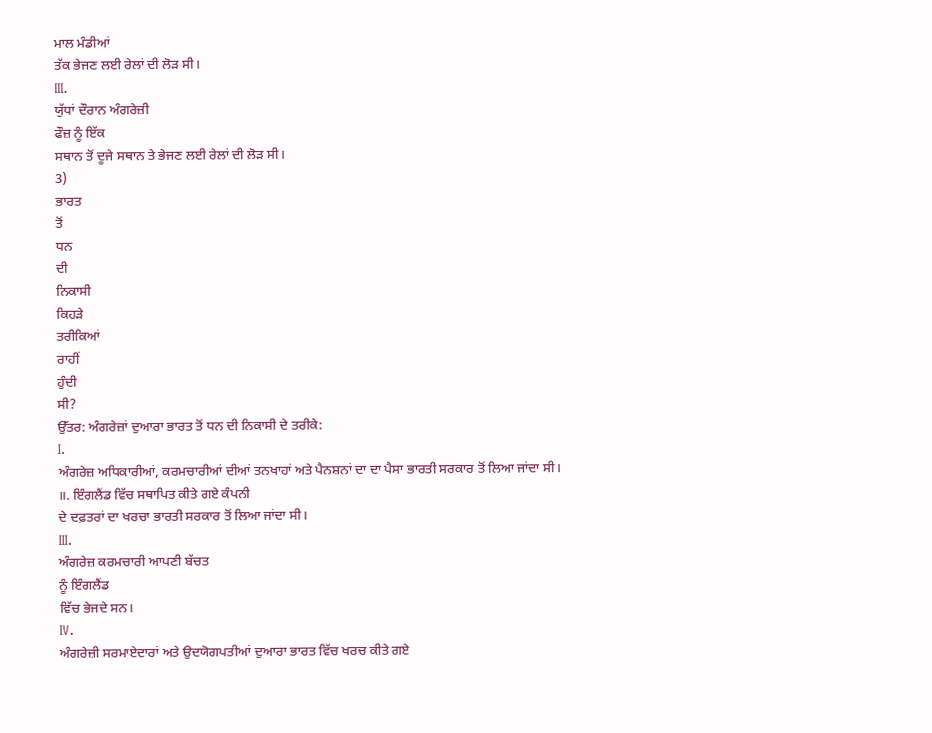ਮਾਲ ਮੰਡੀਆਂ
ਤੱਕ ਭੇਜਣ ਲਈ ਰੇਲਾਂ ਦੀ ਲੋੜ ਸੀ।
III.
ਯੁੱਧਾਂ ਦੌਰਾਨ ਅੰਗਰੇਜ਼ੀ
ਫੌਜ਼ ਨੂੰ ਇੱਕ
ਸਥਾਨ ਤੋਂ ਦੂਜੇ ਸਥਾਨ ਤੇ ਭੇਜਣ ਲਈ ਰੇਲਾਂ ਦੀ ਲੋੜ ਸੀ।
3)
ਭਾਰਤ
ਤੋਂ
ਧਨ
ਦੀ
ਨਿਕਾਸੀ
ਕਿਹੜੇ
ਤਰੀਕਿਆਂ
ਰਾਹੀਂ
ਹੁੰਦੀ
ਸੀ?
ਉੱਤਰ: ਅੰਗਰੇਜ਼ਾਂ ਦੁਆਰਾ ਭਾਰਤ ਤੋਂ ਧਨ ਦੀ ਨਿਕਾਸੀ ਦੇ ਤਰੀਕੇ:
I.
ਅੰਗਰੇਜ਼ ਅਧਿਕਾਰੀਆਂ, ਕਰਮਚਾਰੀਆਂ ਦੀਆਂ ਤਨਖਾਹਾਂ ਅਤੇ ਪੈਨਸ਼ਨਾਂ ਦਾ ਦਾ ਪੈਸਾ ਭਾਰਤੀ ਸਰਕਾਰ ਤੋਂ ਲਿਆ ਜਾਂਦਾ ਸੀ।
॥. ਇੰਗਲੈਂਡ ਵਿੱਚ ਸਥਾਪਿਤ ਕੀਤੇ ਗਏ ਕੰਪਨੀ
ਦੇ ਦਫ਼ਤਰਾਂ ਦਾ ਖਰਚਾ ਭਾਰਤੀ ਸਰਕਾਰ ਤੋਂ ਲਿਆ ਜਾਂਦਾ ਸੀ।
III.
ਅੰਗਰੇਜ਼ ਕਰਮਚਾਰੀ ਆਪਣੀ ਬੱਚਤ
ਨੂੰ ਇੰਗਲੈਂਡ
ਵਿੱਚ ਭੇਜਦੇ ਸਨ।
IV.
ਅੰਗਰੇਜ਼ੀ ਸਰਮਾਏਦਾਰਾਂ ਅਤੇ ਉਦਯੋਗਪਤੀਆਂ ਦੁਆਰਾ ਭਾਰਤ ਵਿੱਚ ਖਰਚ ਕੀਤੇ ਗਏ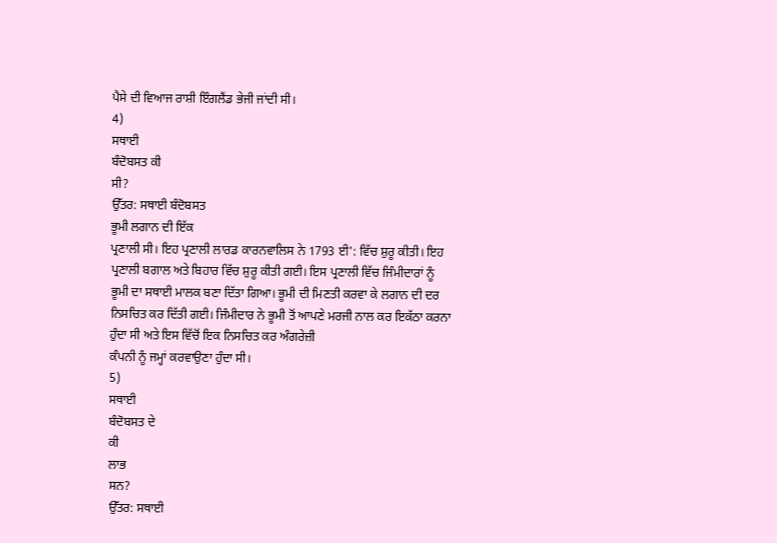ਪੈਸੇ ਦੀ ਵਿਆਜ ਰਾਸ਼ੀ ਇੰਗਲੈਂਡ ਭੇਜੀ ਜਾਂਦੀ ਸੀ।
4)
ਸਥਾਈ
ਬੰਦੋਬਸਤ ਕੀ
ਸੀ?
ਉੱਤਰ: ਸਥਾਈ ਬੰਦੋਬਸਤ
ਭੂਮੀ ਲਗਾਨ ਦੀ ਇੱਕ
ਪ੍ਰਣਾਲੀ ਸੀ। ਇਹ ਪ੍ਰਣਾਲੀ ਲਾਰਡ ਕਾਰਨਵਾਲਿਸ ਨੇ 1793 ਈ': ਵਿੱਚ ਸ਼ੁਰੂ ਕੀਤੀ। ਇਹ ਪ੍ਰਣਾਲੀ ਬਗਾਲ ਅਤੇ ਬਿਹਾਰ ਵਿੱਚ ਸ਼ੁਰੂ ਕੀਤੀ ਗਈ। ਇਸ ਪ੍ਰਣਾਲੀ ਵਿੱਚ ਜਿੰਮੀਦਾਰਾਂ ਨੂੰ ਭੂਮੀ ਦਾ ਸਥਾਈ ਮਾਲਕ ਬਣਾ ਦਿੱਤਾ ਗਿਆ। ਭੂਮੀ ਦੀ ਮਿਣਤੀ ਕਰਵਾ ਕੇ ਲਗਾਨ ਦੀ ਦਰ ਨਿਸਚਿਤ ਕਰ ਦਿੱਤੀ ਗਈ। ਜਿੰਮੀਦਾਰ ਨੇ ਭੂਮੀ ਤੋਂ ਆਪਣੇ ਮਰਜੀ ਨਾਲ ਕਰ ਇਕੱਠਾ ਕਰਨਾ ਹੁੰਦਾ ਸੀ ਅਤੇ ਇਸ ਵਿੱਚੋਂ ਇਕ ਨਿਸਚਿਤ ਕਰ ਅੰਗਰੇਜ਼ੀ
ਕੰਪਨੀ ਨੂੰ ਜਮ੍ਹਾਂ ਕਰਵਾਉਣਾ ਹੁੰਦਾ ਸੀ।
5)
ਸਥਾਈ
ਬੰਦੋਬਸਤ ਦੇ
ਕੀ
ਲਾਭ
ਸਨ?
ਉੱਤਰ: ਸਥਾਈ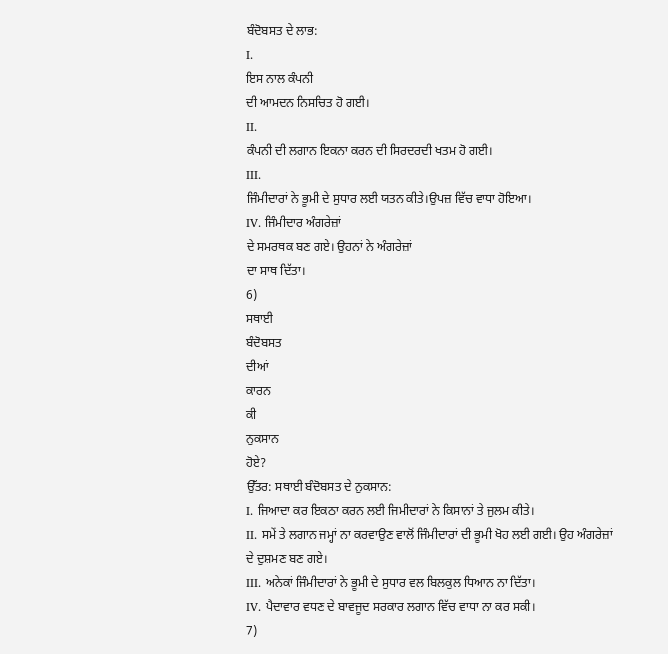ਬੰਦੋਬਸਤ ਦੇ ਲਾਭ:
I.
ਇਸ ਨਾਲ ਕੰਪਨੀ
ਦੀ ਆਮਦਨ ਨਿਸਚਿਤ ਹੋ ਗਈ।
II.
ਕੰਪਨੀ ਦੀ ਲਗਾਨ ਇਕਨਾ ਕਰਨ ਦੀ ਸਿਰਦਰਦੀ ਖਤਮ ਹੋ ਗਈ।
III.
ਜਿੰਮੀਦਾਰਾਂ ਨੇ ਭੂਮੀ ਦੇ ਸੁਧਾਰ ਲਈ ਯਤਨ ਕੀਤੇ।ਉਪਜ਼ ਵਿੱਚ ਵਾਧਾ ਹੋਇਆ।
IV. ਜਿੰਮੀਦਾਰ ਅੰਗਰੇਜ਼ਾਂ
ਦੇ ਸਮਰਥਕ ਬਣ ਗਏ। ਉਹਨਾਂ ਨੇ ਅੰਗਰੇਜ਼ਾਂ
ਦਾ ਸਾਥ ਦਿੱਤਾ।
6)
ਸਥਾਈ
ਬੰਦੋਬਸਤ
ਦੀਆਂ
ਕਾਰਨ
ਕੀ
ਨੁਕਸਾਨ
ਹੋਏ?
ਉੱਤਰ: ਸਥਾਈ ਬੰਦੋਬਸਤ ਦੇ ਨੁਕਸਾਨ:
I. ਜਿਆਦਾ ਕਰ ਇਕਠਾ ਕਰਨ ਲਈ ਜਿਮੀਦਾਰਾਂ ਨੇ ਕਿਸਾਨਾਂ ਤੇ ਜੁਲਮ ਕੀਤੇ।
II. ਸਮੇਂ ਤੇ ਲਗਾਨ ਜਮ੍ਹਾਂ ਨਾ ਕਰਵਾਉਣ ਵਾਲੋਂ ਜਿੰਮੀਦਾਰਾਂ ਦੀ ਭੂਮੀ ਖੋਹ ਲਈ ਗਈ। ਉਹ ਅੰਗਰੇਜ਼ਾਂ
ਦੇ ਦੁਸ਼ਮਣ ਬਣ ਗਏ।
III. ਅਨੇਕਾਂ ਜਿੰਮੀਦਾਰਾਂ ਨੇ ਭੂਮੀ ਦੇ ਸੁਧਾਰ ਵਲ ਬਿਲਕੁਲ ਧਿਆਨ ਨਾ ਦਿੱਤਾ।
IV. ਪੈਦਾਵਾਰ ਵਧਣ ਦੇ ਬਾਵਜੂਦ ਸਰਕਾਰ ਲਗਾਨ ਵਿੱਚ ਵਾਧਾ ਨਾ ਕਰ ਸਕੀ।
7)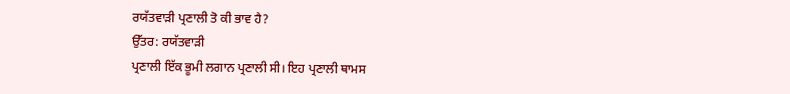ਰਯੱਤਵਾੜੀ ਪ੍ਰਣਾਲੀ ਤੋ ਕੀ ਭਾਵ ਹੈ?
ਉੱਤਰ: ਰਯੱਤਵਾੜੀ
ਪ੍ਰਣਾਲੀ ਇੱਕ ਭੂਮੀ ਲਗਾਨ ਪ੍ਰਣਾਲੀ ਸੀ। ਇਹ ਪ੍ਰਣਾਲੀ ਥਾਮਸ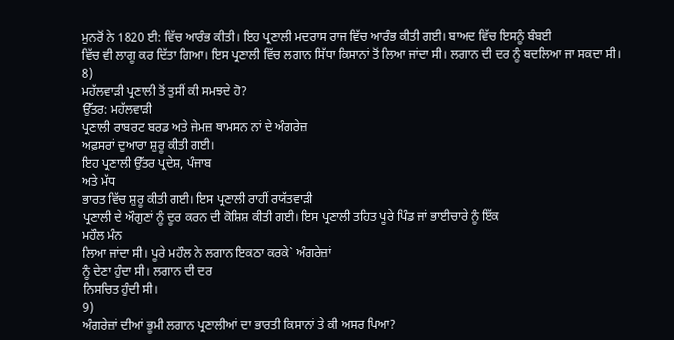ਮੁਨਰੋਂ ਨੇ 1820 ਈ: ਵਿੱਚ ਆਰੰਭ ਕੀਤੀ। ਇਹ ਪ੍ਰਣਾਲੀ ਮਦਰਾਸ ਰਾਜ ਵਿੱਚ ਆਰੰਭ ਕੀਤੀ ਗਈ। ਬਾਅਦ ਵਿੱਚ ਇਸਨੂੰ ਬੰਬਈ
ਵਿੱਚ ਵੀ ਲਾਗੂ ਕਰ ਦਿੱਤਾ ਗਿਆ। ਇਸ ਪ੍ਰਣਾਲੀ ਵਿੱਚ ਲਗਾਨ ਸਿੱਧਾ ਕਿਸਾਨਾਂ ਤੋਂ ਲਿਆ ਜਾਂਦਾ ਸੀ। ਲਗਾਨ ਦੀ ਦਰ ਨੂੰ ਬਦਲਿਆ ਜਾ ਸਕਦਾ ਸੀ।
8)
ਮਹੱਲਵਾੜੀ ਪ੍ਰਣਾਲੀ ਤੋਂ ਤੁਸੀਂ ਕੀ ਸਮਝਦੇ ਹੋ?
ਉੱਤਰ: ਮਹੱਲਵਾੜੀ
ਪ੍ਰਣਾਲੀ ਰਾਬਰਟ ਬਰਡ ਅਤੇ ਜੇਮਜ਼ ਥਾਮਸਨ ਨਾਂ ਦੇ ਅੰਗਰੇਜ਼
ਅਫ਼ਸਰਾਂ ਦੁਆਰਾ ਸ਼ੁਰੂ ਕੀਤੀ ਗਈ।
ਇਹ ਪ੍ਰਣਾਲੀ ਉੱਤਰ ਪ੍ਰਦੇਸ਼, ਪੰਜਾਬ
ਅਤੇ ਮੱਧ
ਭਾਰਤ ਵਿੱਚ ਸ਼ੁਰੂ ਕੀਤੀ ਗਈ। ਇਸ ਪ੍ਰਣਾਲੀ ਰਾਹੀਂ ਰਯੱਤਵਾੜੀ
ਪ੍ਰਣਾਲੀ ਦੇ ਔਗੁਣਾਂ ਨੂੰ ਦੂਰ ਕਰਨ ਦੀ ਕੋਸ਼ਿਸ਼ ਕੀਤੀ ਗਈ। ਇਸ ਪ੍ਰਣਾਲੀ ਤਹਿਤ ਪੂਰੇ ਪਿੰਡ ਜਾਂ ਭਾਈਚਾਰੇ ਨੂੰ ਇੱਕ
ਮਹੌਲ ਮੰਨ
ਲਿਆ ਜਾਂਦਾ ਸੀ। ਪੂਰੇ ਮਹੌਲ ਨੇ ਲਗਾਨ ਇਕਠਾ ਕਰਕੇ` ਅੰਗਰੇਜ਼ਾਂ
ਨੂੰ ਦੇਣਾ ਹੁੰਦਾ ਸੀ। ਲਗਾਨ ਦੀ ਦਰ
ਨਿਸਚਿਤ ਹੁੰਦੀ ਸੀ।
9)
ਅੰਗਰੇਜ਼ਾਂ ਦੀਆਂ ਭੂਮੀ ਲਗਾਨ ਪ੍ਰਣਾਲੀਆਂ ਦਾ ਭਾਰਤੀ ਕਿਸਾਨਾਂ ਤੇ ਕੀ ਅਸਰ ਪਿਆ?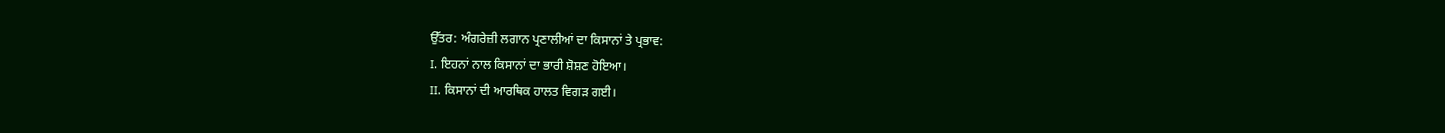ਉੱਤਰ: ਅੰਗਰੇਜ਼ੀ ਲਗਾਨ ਪ੍ਰਣਾਲੀਆਂ ਦਾ ਕਿਸਾਨਾਂ ਤੇ ਪ੍ਰਭਾਵ:
I. ਇਹਨਾਂ ਨਾਲ ਕਿਸਾਨਾਂ ਦਾ ਭਾਰੀ ਸ਼ੋਸ਼ਣ ਹੋਇਆ।
II. ਕਿਸਾਨਾਂ ਦੀ ਆਰਥਿਕ ਹਾਲਤ ਵਿਗੜ ਗਈ।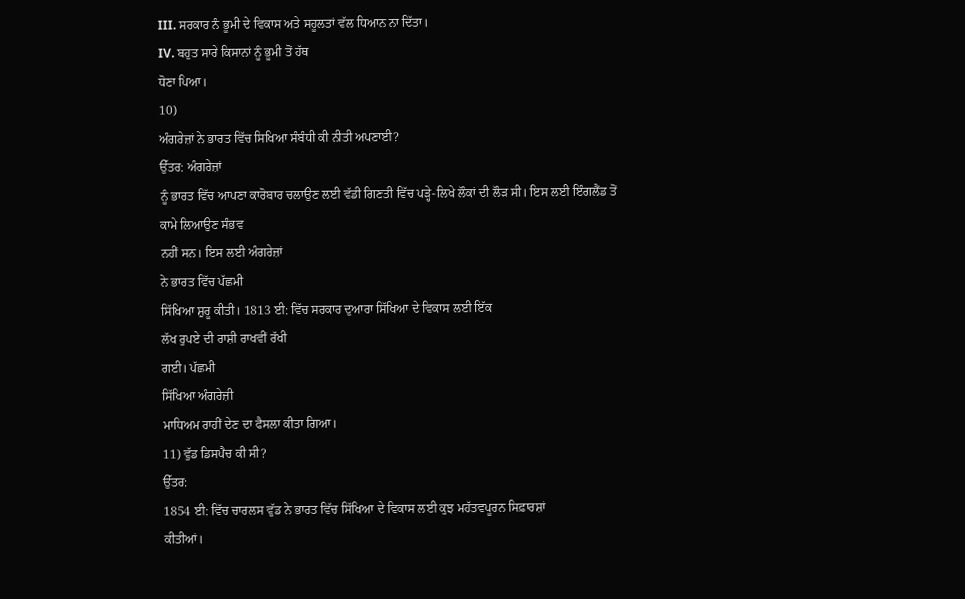III. ਸਰਕਾਰ ਨੰ ਭੂਮੀ ਦੇ ਵਿਕਾਸ ਅਤੇ ਸਹੂਲਤਾਂ ਵੱਲ ਧਿਆਨ ਨਾ ਦਿੱਤਾ।
IV. ਬਹੁਤ ਸਾਰੇ ਕਿਸਾਨਾਂ ਨੂੰ ਭੂਮੀ ਤੋਂ ਹੱਥ
ਧੋਣਾ ਪਿਆ।
10)
ਅੰਗਰੇਜ਼ਾਂ ਨੇ ਭਾਰਤ ਵਿੱਚ ਸਿਖਿਆ ਸੰਬੰਧੀ ਕੀ ਨੀਤੀ ਅਪਣਾਈ?
ਉੱਤਰ: ਅੰਗਰੇਜ਼ਾਂ
ਨੂੰ ਭਾਰਤ ਵਿੱਚ ਆਪਣਾ ਕਾਰੋਬਾਰ ਚਲਾਉਣ ਲਈ ਵੱਡੀ ਗਿਣਤੀ ਵਿੱਚ ਪੜ੍ਹੇ-ਲਿਖੇ ਲੌਕਾਂ ਦੀ ਲੌੜ ਸੀ। ਇਸ ਲਈ ਇੰਗਲੈਂਡ ਤੋਂ ਕਾਮੇ ਲਿਆਉਣ ਸੰਭਵ
ਨਹੀਂ ਸਨ। ਇਸ ਲਈ ਅੰਗਰੇਜ਼ਾਂ
ਨੇ ਭਾਰਤ ਵਿੱਚ ਪੱਛਮੀ
ਸਿੱਖਿਆ ਸ਼ੁਰੂ ਕੀਤੀ। 1813 ਈ: ਵਿੱਚ ਸਰਕਾਰ ਦੁਆਰਾ ਸਿੱਖਿਆ ਦੇ ਵਿਕਾਸ ਲਈ ਇੱਕ
ਲੱਖ ਰੁਪਏ ਦੀ ਰਾਸ਼ੀ ਰਾਖਵੀਂ ਰੱਖੀ
ਗਈ। ਪੱਛਮੀ
ਸਿੱਖਿਆ ਅੰਗਰੇਜ਼ੀ
ਮਾਧਿਅਮ ਰਾਹੀਂ ਦੇਣ ਦਾ ਫੈਸਲਾ ਕੀਤਾ ਗਿਆ।
11) ਵੁੱਡ ਡਿਸਪੈਚ ਕੀ ਸੀ?
ਉੱਤਰ:
1854 ਈ: ਵਿੱਚ ਚਾਰਲਸ ਵੁੱਡ ਨੇ ਭਾਰਤ ਵਿੱਚ ਸਿੱਖਿਆ ਦੇ ਵਿਕਾਸ ਲਈ ਕੁਝ ਮਹੱਤਵਪੂਰਨ ਸਿਫ਼ਾਰਸ਼ਾਂ
ਕੀਤੀਆਂ।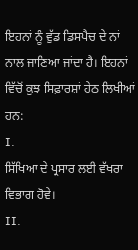ਇਹਨਾਂ ਨੂੰ ਵੁੱਡ ਡਿਸਪੈਚ ਦੇ ਨਾਂ ਨਾਲ ਜਾਣਿਆ ਜਾਂਦਾ ਹੈ। ਇਹਨਾਂ ਵਿੱਚੋਂ ਕੁਝ ਸਿਫ਼ਾਰਸ਼ਾਂ ਹੇਠ ਲਿਖੀਆਂ ਹਨ:
I.
ਸਿੱਖਿਆ ਦੇ ਪ੍ਰਸਾਰ ਲਈ ਵੱਖਰਾ ਵਿਭਾਗ ਹੋਵੇ।
II.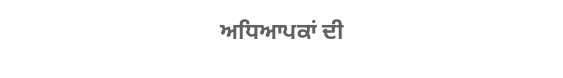ਅਧਿਆਪਕਾਂ ਦੀ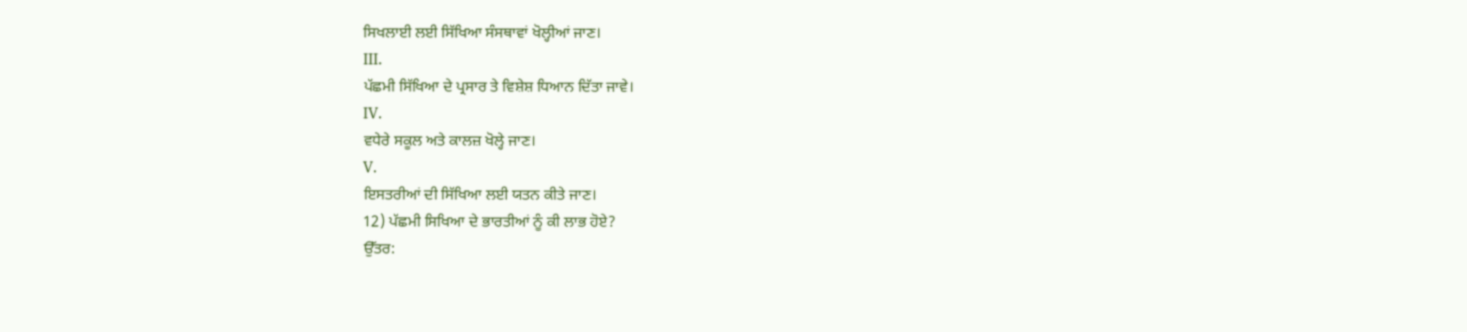ਸਿਖਲਾਈ ਲਈ ਸਿੱਖਿਆ ਸੰਸਥਾਵਾਂ ਖੋਲ੍ਹੀਆਂ ਜਾਣ।
III.
ਪੱਛਮੀ ਸਿੱਖਿਆ ਦੇ ਪ੍ਰਸਾਰ ਤੇ ਵਿਸ਼ੇਸ਼ ਧਿਆਨ ਦਿੱਤਾ ਜਾਵੇ।
IV.
ਵਧੇਰੇ ਸਕੂਲ ਅਤੇ ਕਾਲਜ਼ ਖੋਲ੍ਹੇ ਜਾਣ।
V.
ਇਸਤਰੀਆਂ ਦੀ ਸਿੱਖਿਆ ਲਈ ਯਤਨ ਕੀਤੇ ਜਾਣ।
12) ਪੱਛਮੀ ਸਿਖਿਆ ਦੇ ਭਾਰਤੀਆਂ ਨੂੰ ਕੀ ਲਾਭ ਹੋਏ?
ਉੱਤਰ: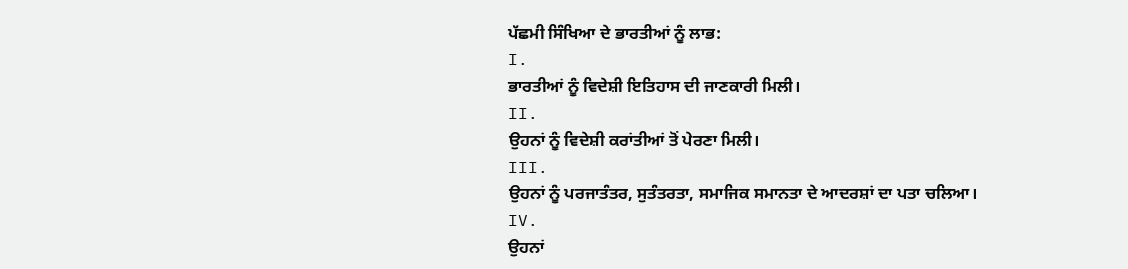ਪੱਛਮੀ ਸਿੰਖਿਆ ਦੇ ਭਾਰਤੀਆਂ ਨੂੰ ਲਾਭ:
I.
ਭਾਰਤੀਆਂ ਨੂੰ ਵਿਦੇਸ਼ੀ ਇਤਿਹਾਸ ਦੀ ਜਾਣਕਾਰੀ ਮਿਲੀ।
II.
ਉਹਨਾਂ ਨੂੰ ਵਿਦੇਸ਼ੀ ਕਰਾਂਤੀਆਂ ਤੋਂ ਪੇਰਣਾ ਮਿਲੀ।
III.
ਉਹਨਾਂ ਨੂੰ ਪਰਜਾਤੰਤਰ, ਸੁਤੰਤਰਤਾ, ਸਮਾਜਿਕ ਸਮਾਨਤਾ ਦੇ ਆਦਰਸ਼ਾਂ ਦਾ ਪਤਾ ਚਲਿਆ।
IV.
ਉਹਨਾਂ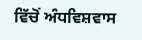ਵਿੱਚੋਂ ਅੰਧਵਿਸ਼ਵਾਸ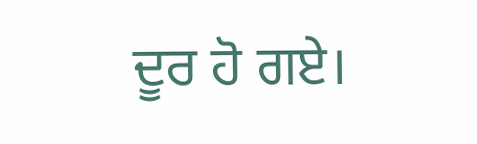ਦੂਰ ਹੋ ਗਏ।